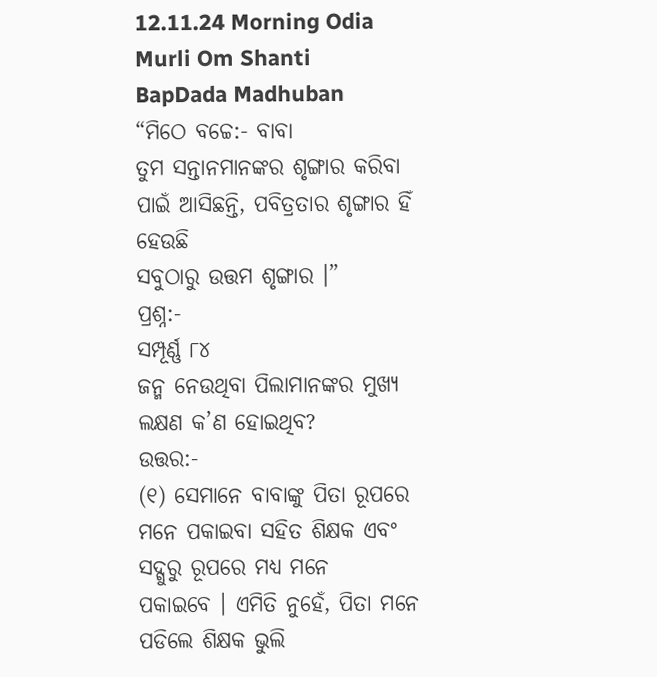12.11.24 Morning Odia Murli Om Shanti BapDada Madhuban
“ମିଠେ ବଚ୍ଚେ:- ବାବା
ତୁମ ସନ୍ତାନମାନଙ୍କର ଶୃଙ୍ଗାର କରିବା ପାଇଁ ଆସିଛନ୍ତି, ପବିତ୍ରତାର ଶୃଙ୍ଗାର ହିଁ ହେଉଛି
ସବୁଠାରୁ ଉତ୍ତମ ଶୃଙ୍ଗାର ।”
ପ୍ରଶ୍ନ:-
ସମ୍ପୂର୍ଣ୍ଣ ୮୪
ଜନ୍ମ ନେଉଥିବା ପିଲାମାନଙ୍କର ମୁଖ୍ୟ ଲକ୍ଷଣ କ’ଣ ହୋଇଥିବ?
ଉତ୍ତର:-
(୧) ସେମାନେ ବାବାଙ୍କୁ ପିତା ରୂପରେ ମନେ ପକାଇବା ସହିତ ଶିକ୍ଷକ ଏବଂ ସଦ୍ଗୁରୁ ରୂପରେ ମଧ୍ୟ ମନେ
ପକାଇବେ । ଏମିତି ନୁହେଁ, ପିତା ମନେ ପଡିଲେ ଶିକ୍ଷକ ଭୁଲି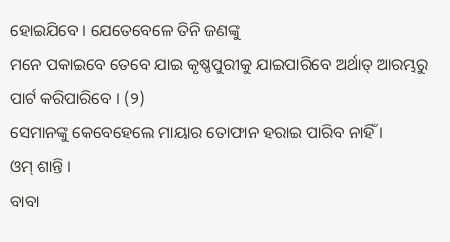ହୋଇଯିବେ । ଯେତେବେଳେ ତିନି ଜଣଙ୍କୁ
ମନେ ପକାଇବେ ତେବେ ଯାଇ କୃଷ୍ଣପୁରୀକୁ ଯାଇପାରିବେ ଅର୍ଥାତ୍ ଆରମ୍ଭରୁ ପାର୍ଟ କରିପାରିବେ । (୨)
ସେମାନଙ୍କୁ କେବେହେଲେ ମାୟାର ତୋଫାନ ହରାଇ ପାରିବ ନାହିଁ ।
ଓମ୍ ଶାନ୍ତି ।
ବାବା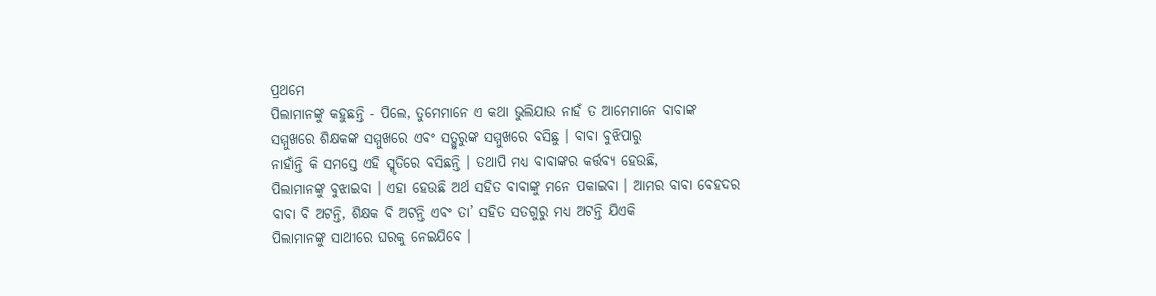ପ୍ରଥମେ
ପିଲାମାନଙ୍କୁ କହୁଛନ୍ତି - ପିଲେ, ତୁମେମାନେ ଏ କଥା ଭୁଲିଯାଉ ନାହଁ ତ ଆମେମାନେ ବାବାଙ୍କ
ସମ୍ମୁଖରେ ଶିକ୍ଷକଙ୍କ ସମ୍ମୁଖରେ ଏବଂ ସତ୍ଗୁରୁଙ୍କ ସମ୍ମୁଖରେ ବସିଛୁ । ବାବା ବୁଝିପାରୁ
ନାହାଁନ୍ତି କି ସମସ୍ତେ ଏହି ସ୍ମୃତିରେ ବସିଛନ୍ତି । ତଥାପି ମଧ୍ୟ ବାବାଙ୍କର କର୍ତ୍ତବ୍ୟ ହେଉଛି,
ପିଲାମାନଙ୍କୁ ବୁଝାଇବା । ଏହା ହେଉଛି ଅର୍ଥ ସହିତ ବାବାଙ୍କୁ ମନେ ପକାଇବା । ଆମର ବାବା ବେହଦର
ବାବା ବି ଅଟନ୍ତି, ଶିକ୍ଷକ ବି ଅଟନ୍ତି ଏବଂ ତା’ ସହିତ ସତଗୁରୁ ମଧ୍ୟ ଅଟନ୍ତି ଯିଏକି
ପିଲାମାନଙ୍କୁ ସାଥୀରେ ଘରକୁ ନେଇଯିବେ ।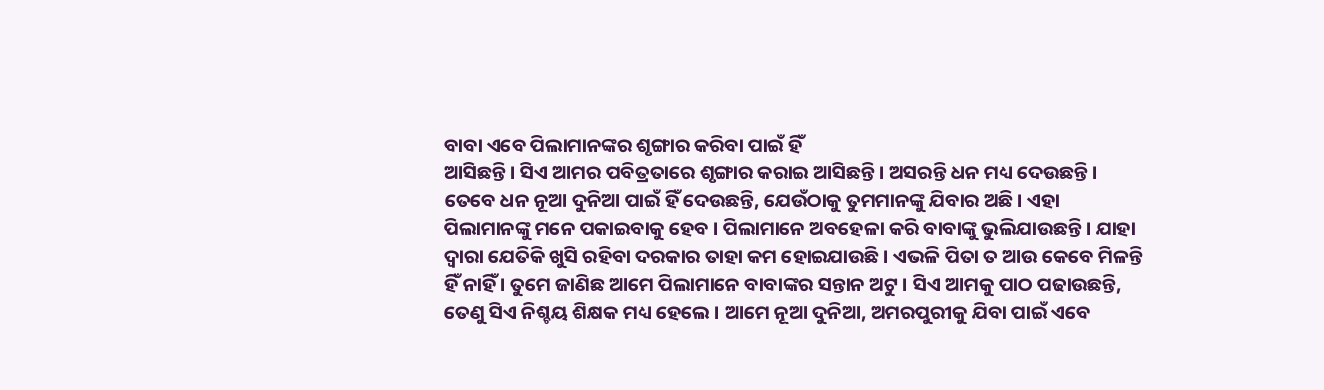ବାବା ଏବେ ପିଲାମାନଙ୍କର ଶୃଙ୍ଗାର କରିବା ପାଇଁ ହିଁ
ଆସିଛନ୍ତି । ସିଏ ଆମର ପବିତ୍ରତାରେ ଶୃଙ୍ଗାର କରାଇ ଆସିଛନ୍ତି । ଅସରନ୍ତି ଧନ ମଧ୍ୟ ଦେଉଛନ୍ତି ।
ତେବେ ଧନ ନୂଆ ଦୁନିଆ ପାଇଁ ହିଁ ଦେଉଛନ୍ତି, ଯେଉଁଠାକୁ ତୁମମାନଙ୍କୁ ଯିବାର ଅଛି । ଏହା
ପିଲାମାନଙ୍କୁ ମନେ ପକାଇବାକୁ ହେବ । ପିଲାମାନେ ଅବହେଳା କରି ବାବାଙ୍କୁ ଭୁଲିଯାଉଛନ୍ତି । ଯାହା
ଦ୍ୱାରା ଯେତିକି ଖୁସି ରହିବା ଦରକାର ତାହା କମ ହୋଇଯାଉଛି । ଏଭଳି ପିତା ତ ଆଉ କେବେ ମିଳନ୍ତି
ହିଁ ନାହିଁ । ତୁମେ ଜାଣିଛ ଆମେ ପିଲାମାନେ ବାବାଙ୍କର ସନ୍ତାନ ଅଟୁ । ସିଏ ଆମକୁ ପାଠ ପଢାଉଛନ୍ତି,
ତେଣୁ ସିଏ ନିଶ୍ଚୟ ଶିକ୍ଷକ ମଧ୍ୟ ହେଲେ । ଆମେ ନୂଆ ଦୁନିଆ, ଅମରପୁରୀକୁ ଯିବା ପାଇଁ ଏବେ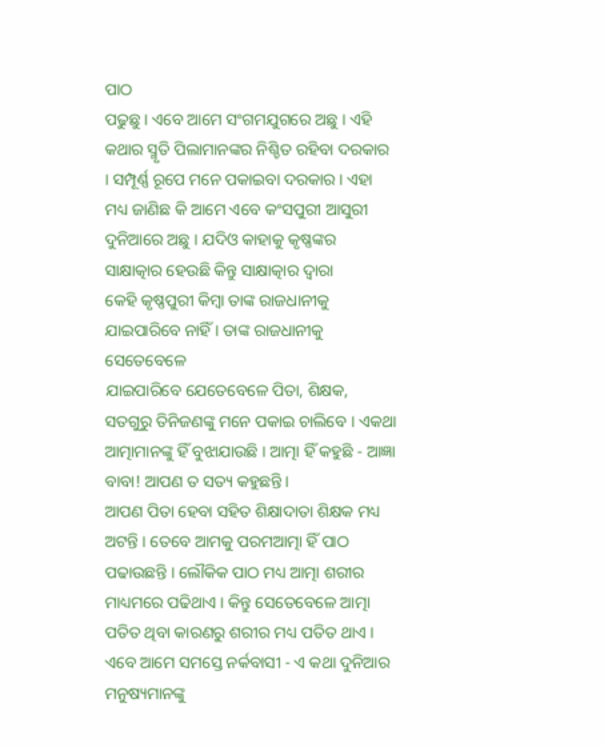ପାଠ
ପଢୁଛୁ । ଏବେ ଆମେ ସଂଗମଯୁଗରେ ଅଛୁ । ଏହି କଥାର ସ୍ମୃତି ପିଲାମାନଙ୍କର ନିଶ୍ଚିତ ରହିବା ଦରକାର
। ସମ୍ପୂର୍ଣ୍ଣ ରୂପେ ମନେ ପକାଇବା ଦରକାର । ଏହା ମଧ୍ୟ ଜାଣିଛ କି ଆମେ ଏବେ କଂସପୁରୀ ଆସୁରୀ
ଦୁନିଆରେ ଅଛୁ । ଯଦିଓ କାହାକୁ କୃଷ୍ଣଙ୍କର ସାକ୍ଷାତ୍କାର ହେଉଛି କିନ୍ତୁ ସାକ୍ଷାତ୍କାର ଦ୍ୱାରା
କେହି କୃଷ୍ଣପୁରୀ କିମ୍ବା ତାଙ୍କ ରାଜଧାନୀକୁ ଯାଇପାରିବେ ନାହିଁ । ତାଙ୍କ ରାଜଧାନୀକୁ ସେତେବେଳେ
ଯାଇପାରିବେ ଯେତେବେଳେ ପିତା, ଶିକ୍ଷକ, ସତଗୁରୁ ତିନିଜଣଙ୍କୁ ମନେ ପକାଇ ଚାଲିବେ । ଏକଥା
ଆତ୍ମାମାନଙ୍କୁ ହିଁ ବୁଝାଯାଉଛି । ଆତ୍ମା ହିଁ କହୁଛି - ଆଜ୍ଞା ବାବା! ଆପଣ ତ ସତ୍ୟ କହୁଛନ୍ତି ।
ଆପଣ ପିତା ହେବା ସହିତ ଶିକ୍ଷାଦାତା ଶିକ୍ଷକ ମଧ୍ୟ ଅଟନ୍ତି । ତେବେ ଆମକୁ ପରମଆତ୍ମା ହିଁ ପାଠ
ପଢାଉଛନ୍ତି । ଲୌକିକ ପାଠ ମଧ୍ୟ ଆତ୍ମା ଶରୀର ମାଧ୍ୟମରେ ପଢିଥାଏ । କିନ୍ତୁ ସେତେବେଳେ ଆତ୍ମା
ପତିତ ଥିବା କାରଣରୁ ଶରୀର ମଧ୍ୟ ପତିତ ଥାଏ । ଏବେ ଆମେ ସମସ୍ତେ ନର୍କବାସୀ - ଏ କଥା ଦୁନିଆର
ମନୁଷ୍ୟମାନଙ୍କୁ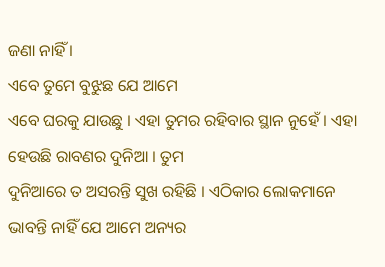ଜଣା ନାହିଁ ।
ଏବେ ତୁମେ ବୁଝୁଛ ଯେ ଆମେ
ଏବେ ଘରକୁ ଯାଉଛୁ । ଏହା ତୁମର ରହିବାର ସ୍ଥାନ ନୁହେଁ । ଏହା ହେଉଛି ରାବଣର ଦୁନିଆ । ତୁମ
ଦୁନିଆରେ ତ ଅସରନ୍ତି ସୁଖ ରହିଛି । ଏଠିକାର ଲୋକମାନେ ଭାବନ୍ତି ନାହିଁ ଯେ ଆମେ ଅନ୍ୟର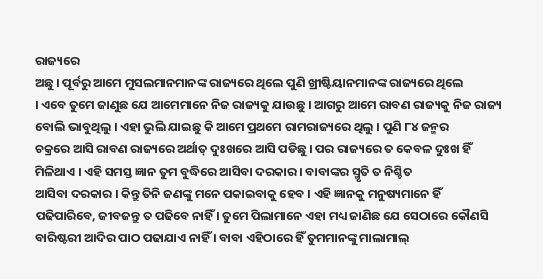ରାଜ୍ୟରେ
ଅଛୁ । ପୂର୍ବରୁ ଆମେ ମୁସଲମାନମାନଙ୍କ ରାଜ୍ୟରେ ଥିଲେ ପୁଣି ଖ୍ରୀଷ୍ଟିୟାନମାନଙ୍କ ରାଜ୍ୟରେ ଥିଲେ
। ଏବେ ତୁମେ ଜାଣୁଛ ଯେ ଆମେମାନେ ନିଜ ରାଜ୍ୟକୁ ଯାଉଛୁ । ଆଗରୁ ଆମେ ରାବଣ ରାଜ୍ୟକୁ ନିଜ ରାଜ୍ୟ
ବୋଲି ଭାବୁଥିଲୁ । ଏହା ଭୁଲି ଯାଇଛୁ କି ଆମେ ପ୍ରଥମେ ରାମରାଜ୍ୟରେ ଥିଲୁ । ପୁଣି ୮୪ ଜନ୍ମର
ଚକ୍ରରେ ଆସି ରାବଣ ରାଜ୍ୟରେ ଅର୍ଥାତ୍ ଦୁଃଖରେ ଆସି ପଡିଛୁ । ପର ରାଜ୍ୟରେ ତ କେବଳ ଦୁଃଖ ହିଁ
ମିଳିଥାଏ । ଏହି ସମସ୍ତ ଜ୍ଞାନ ତୁମ ବୁଦ୍ଧିରେ ଆସିବା ଦରକାର । ବାବାଙ୍କର ସ୍ମୃତି ତ ନିଶ୍ଚିତ
ଆସିବା ଦରକାର । କିନ୍ତୁ ତିନି ଜଣଙ୍କୁ ମନେ ପକାଇବାକୁ ହେବ । ଏହି ଜ୍ଞାନକୁ ମନୁଷ୍ୟମାନେ ହିଁ
ପଢିପାରିବେ, ଜୀବଜନ୍ତୁ ତ ପଢିବେ ନାହିଁ । ତୁମେ ପିଲାମାନେ ଏହା ମଧ୍ୟ ଜାଣିଛ ଯେ ସେଠାରେ କୌଣସି
ବାରିଷ୍ଟରୀ ଆଦିର ପାଠ ପଢାଯାଏ ନାହିଁ । ବାବା ଏହିଠାରେ ହିଁ ତୁମମାନଙ୍କୁ ମାଲାମାଲ୍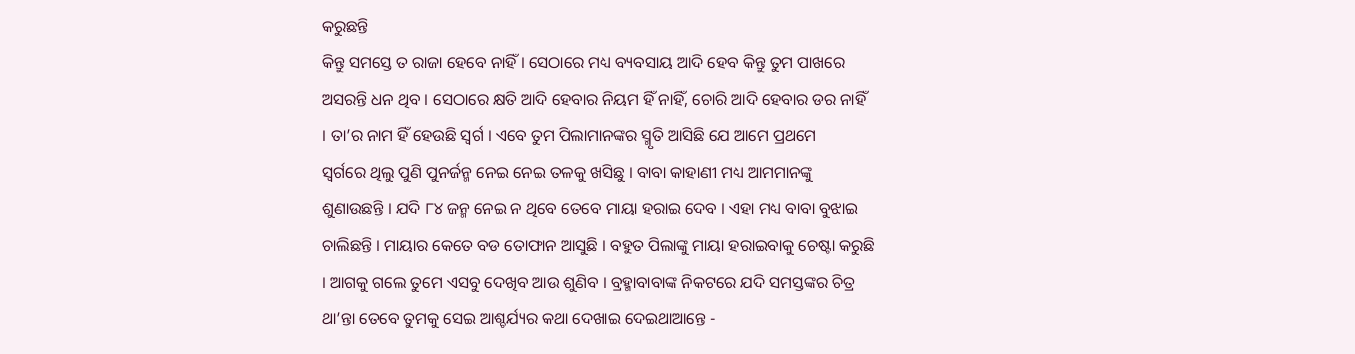କରୁଛନ୍ତି
କିନ୍ତୁ ସମସ୍ତେ ତ ରାଜା ହେବେ ନାହିଁ । ସେଠାରେ ମଧ୍ୟ ବ୍ୟବସାୟ ଆଦି ହେବ କିନ୍ତୁ ତୁମ ପାଖରେ
ଅସରନ୍ତି ଧନ ଥିବ । ସେଠାରେ କ୍ଷତି ଆଦି ହେବାର ନିୟମ ହିଁ ନାହିଁ, ଚୋରି ଆଦି ହେବାର ଡର ନାହିଁ
। ତା’ର ନାମ ହିଁ ହେଉଛି ସ୍ୱର୍ଗ । ଏବେ ତୁମ ପିଲାମାନଙ୍କର ସ୍ମୃତି ଆସିଛି ଯେ ଆମେ ପ୍ରଥମେ
ସ୍ୱର୍ଗରେ ଥିଲୁ ପୁଣି ପୁନର୍ଜନ୍ମ ନେଇ ନେଇ ତଳକୁ ଖସିଛୁ । ବାବା କାହାଣୀ ମଧ୍ୟ ଆମମାନଙ୍କୁ
ଶୁଣାଉଛନ୍ତି । ଯଦି ୮୪ ଜନ୍ମ ନେଇ ନ ଥିବେ ତେବେ ମାୟା ହରାଇ ଦେବ । ଏହା ମଧ୍ୟ ବାବା ବୁଝାଇ
ଚାଲିଛନ୍ତି । ମାୟାର କେତେ ବଡ ତୋଫାନ ଆସୁଛି । ବହୁତ ପିଲାଙ୍କୁ ମାୟା ହରାଇବାକୁ ଚେଷ୍ଟା କରୁଛି
। ଆଗକୁ ଗଲେ ତୁମେ ଏସବୁ ଦେଖିବ ଆଉ ଶୁଣିବ । ବ୍ରହ୍ମାବାବାଙ୍କ ନିକଟରେ ଯଦି ସମସ୍ତଙ୍କର ଚିତ୍ର
ଥା’ନ୍ତା ତେବେ ତୁମକୁ ସେଇ ଆଶ୍ଚର୍ଯ୍ୟର କଥା ଦେଖାଇ ଦେଇଥାଆନ୍ତେ -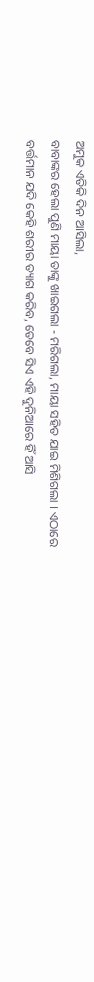ଅମୁକ ଏତିକି ଦିନ ଆସିଲା,
ବାବାଙ୍କର ହେଲା ପୁଣି ମାୟା ତାଙ୍କୁ ଖାଇଗଲା - ମରିଗଲା, ମାୟା ସହିତ ଯାଇ ମିଶିଗଲା । ଏଠାରେ
ବର୍ତ୍ତମାନ ଯଦି କେହି ଶରୀର ତ୍ୟାଗ କରିବ, ତେବେ ସିଏ ଏହି ଦୁନିଆରେ ହିଁ ଆସି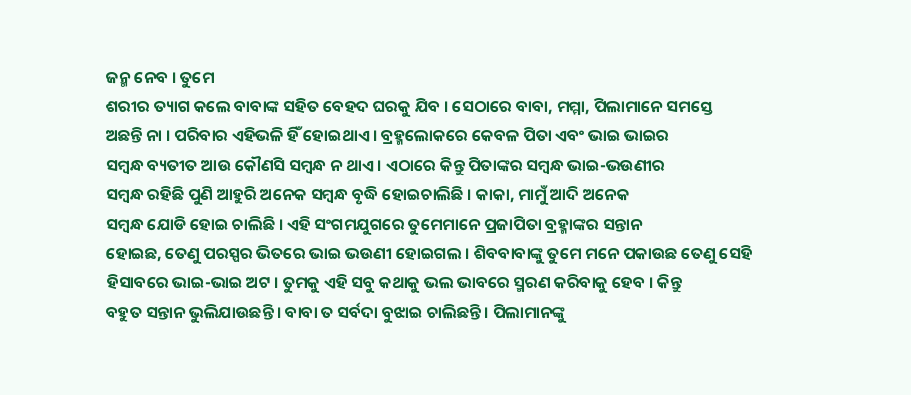ଜନ୍ମ ନେବ । ତୁମେ
ଶରୀର ତ୍ୟାଗ କଲେ ବାବାଙ୍କ ସହିତ ବେହଦ ଘରକୁ ଯିବ । ସେଠାରେ ବାବା, ମମ୍ମା, ପିଲାମାନେ ସମସ୍ତେ
ଅଛନ୍ତି ନା । ପରିବାର ଏହିଭଳି ହିଁ ହୋଇଥାଏ । ବ୍ରହ୍ମଲୋକରେ କେବଳ ପିତା ଏବଂ ଭାଇ ଭାଇର
ସମ୍ବନ୍ଧ ବ୍ୟତୀତ ଆଉ କୌଣସି ସମ୍ବନ୍ଧ ନ ଥାଏ । ଏଠାରେ କିନ୍ତୁ ପିତାଙ୍କର ସମ୍ବନ୍ଧ ଭାଇ-ଭଉଣୀର
ସମ୍ବନ୍ଧ ରହିଛି ପୁଣି ଆହୁରି ଅନେକ ସମ୍ବନ୍ଧ ବୃଦ୍ଧି ହୋଇଚାଲିଛି । କାକା, ମାମୁଁ ଆଦି ଅନେକ
ସମ୍ବନ୍ଧ ଯୋଡି ହୋଇ ଚାଲିଛି । ଏହି ସଂଗମଯୁଗରେ ତୁମେମାନେ ପ୍ରଜାପିତା ବ୍ରହ୍ମାଙ୍କର ସନ୍ତାନ
ହୋଇଛ, ତେଣୁ ପରସ୍ପର ଭିତରେ ଭାଇ ଭଉଣୀ ହୋଇଗଲ । ଶିବବାବାଙ୍କୁ ତୁମେ ମନେ ପକାଉଛ ତେଣୁ ସେହି
ହିସାବରେ ଭାଇ-ଭାଇ ଅଟ । ତୁମକୁ ଏହି ସବୁ କଥାକୁ ଭଲ ଭାବରେ ସ୍ମରଣ କରିବାକୁ ହେବ । କିନ୍ତୁ
ବହୁତ ସନ୍ତାନ ଭୁଲିଯାଉଛନ୍ତି । ବାବା ତ ସର୍ବଦା ବୁଝାଇ ଚାଲିଛନ୍ତି । ପିଲାମାନଙ୍କୁ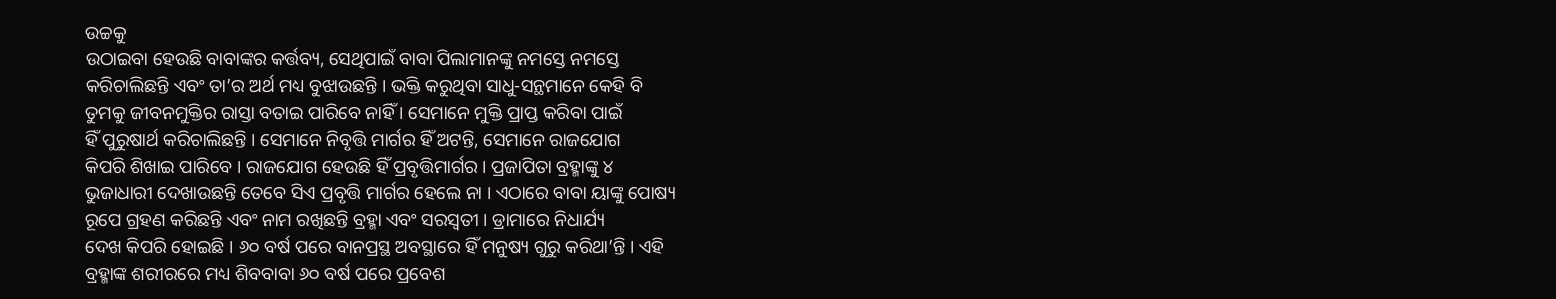ଉଚ୍ଚକୁ
ଉଠାଇବା ହେଉଛି ବାବାଙ୍କର କର୍ତ୍ତବ୍ୟ, ସେଥିପାଇଁ ବାବା ପିଲାମାନଙ୍କୁ ନମସ୍ତେ ନମସ୍ତେ
କରିଚାଲିଛନ୍ତି ଏବଂ ତା’ର ଅର୍ଥ ମଧ୍ୟ ବୁଝାଉଛନ୍ତି । ଭକ୍ତି କରୁଥିବା ସାଧୁ-ସନ୍ଥମାନେ କେହି ବି
ତୁମକୁ ଜୀବନମୁକ୍ତିର ରାସ୍ତା ବତାଇ ପାରିବେ ନାହିଁ । ସେମାନେ ମୁକ୍ତି ପ୍ରାପ୍ତ କରିବା ପାଇଁ
ହିଁ ପୁରୁଷାର୍ଥ କରିଚାଲିଛନ୍ତି । ସେମାନେ ନିବୃତ୍ତି ମାର୍ଗର ହିଁ ଅଟନ୍ତି, ସେମାନେ ରାଜଯୋଗ
କିପରି ଶିଖାଇ ପାରିବେ । ରାଜଯୋଗ ହେଉଛି ହିଁ ପ୍ରବୃତ୍ତିମାର୍ଗର । ପ୍ରଜାପିତା ବ୍ରହ୍ମାଙ୍କୁ ୪
ଭୁଜାଧାରୀ ଦେଖାଉଛନ୍ତି ତେବେ ସିଏ ପ୍ରବୃତ୍ତି ମାର୍ଗର ହେଲେ ନା । ଏଠାରେ ବାବା ୟାଙ୍କୁ ପୋଷ୍ୟ
ରୂପେ ଗ୍ରହଣ କରିଛନ୍ତି ଏବଂ ନାମ ରଖିଛନ୍ତି ବ୍ରହ୍ମା ଏବଂ ସରସ୍ୱତୀ । ଡ୍ରାମାରେ ନିଧାର୍ଯ୍ୟ
ଦେଖ କିପରି ହୋଇଛି । ୬୦ ବର୍ଷ ପରେ ବାନପ୍ରସ୍ଥ ଅବସ୍ଥାରେ ହିଁ ମନୁଷ୍ୟ ଗୁରୁ କରିଥା’ନ୍ତି । ଏହି
ବ୍ରହ୍ମାଙ୍କ ଶରୀରରେ ମଧ୍ୟ ଶିବବାବା ୬୦ ବର୍ଷ ପରେ ପ୍ରବେଶ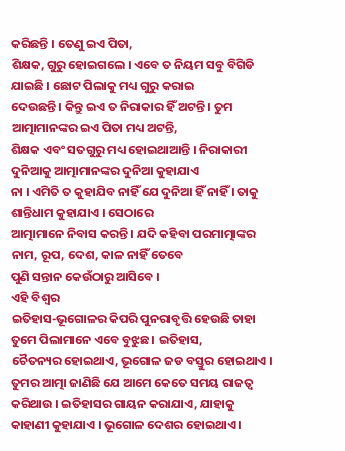କରିଛନ୍ତି । ତେଣୁ ଇଏ ପିତା,
ଶିକ୍ଷକ, ଗୁରୁ ହୋଇଗଲେ । ଏବେ ତ ନିୟମ ସବୁ ବିଗିଡି ଯାଇଛି । ଛୋଟ ପିଲାକୁ ମଧ୍ୟ ଗୁରୁ କରାଇ
ଦେଉଛନ୍ତି । କିନ୍ତୁ ଇଏ ତ ନିରାକାର ହିଁ ଅଟନ୍ତି । ତୁମ ଆତ୍ମାମାନଙ୍କର ଇଏ ପିତା ମଧ୍ୟ ଅଟନ୍ତି,
ଶିକ୍ଷକ ଏବଂ ସତଗୁରୁ ମଧ୍ୟ ହୋଇଥାଆନ୍ତି । ନିରାକାରୀ ଦୁନିଆକୁ ଆତ୍ମାମାନଙ୍କର ଦୁନିଆ କୁହାଯାଏ
ନା । ଏମିତି ତ କୁହାଯିବ ନାହିଁ ଯେ ଦୁନିଆ ହିଁ ନାହିଁ । ତାକୁ ଶାନ୍ତିଧାମ କୁହାଯାଏ । ସେଠାରେ
ଆତ୍ମାମାନେ ନିବାସ କରନ୍ତି । ଯଦି କହିବା ପରମାତ୍ମାଙ୍କର ନାମ, ରୂପ, ଦେଶ, କାଳ ନାହିଁ ତେବେ
ପୁଣି ସନ୍ତାନ କେଉଁଠାରୁ ଆସିବେ ।
ଏହି ବିଶ୍ୱର
ଇତିହାସ-ଭୂଗୋଳର କିପରି ପୁନରାବୃତ୍ତି ହେଉଛି ତାହା ତୁମେ ପିଲାମାନେ ଏବେ ବୁଝୁଛ । ଇତିହାସ,
ଚୈତନ୍ୟର ହୋଇଥାଏ, ଭୂଗୋଳ ଜଡ ବସ୍ତୁର ହୋଇଥାଏ । ତୁମର ଆତ୍ମା ଜାଣିଛି ଯେ ଆମେ କେତେ ସମୟ ରାଜତ୍ୱ
କରିଥାଉ । ଇତିହାସର ଗାୟନ କରାଯାଏ, ଯାହାକୁ କାହାଣୀ କୁହାଯାଏ । ଭୂଗୋଳ ଦେଶର ହୋଇଥାଏ ।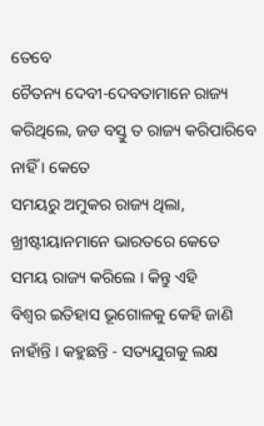ତେବେ
ଚୈତନ୍ୟ ଦେବୀ-ଦେବତାମାନେ ରାଜ୍ୟ କରିଥିଲେ, ଜଡ ବସ୍ତୁ ତ ରାଜ୍ୟ କରିପାରିବେ ନାହିଁ । କେତେ
ସମୟରୁ ଅମୁକର ରାଜ୍ୟ ଥିଲା, ଖ୍ରୀଷ୍ଟୀୟାନମାନେ ଭାରତରେ କେତେ ସମୟ ରାଜ୍ୟ କରିଲେ । କିନ୍ତୁ ଏହି
ବିଶ୍ୱର ଇତିହାସ ଭୂଗୋଳକୁ କେହି ଜାଣି ନାହାଁନ୍ତି । କହୁଛନ୍ତି - ସତ୍ୟଯୁଗକୁ ଲକ୍ଷ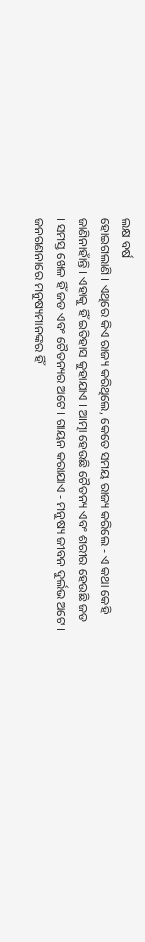ଲକ୍ଷ ବର୍ଷ
ହୋଇଗଲାଣି । ଏଥିରେ କିଏ ରାଜ୍ୟ କରିଥିଲେ, କେତେ ସମୟ ରାଜ୍ୟ କରିଲେ - ଏ କଥା କେହି
ଜାଣିନାହାଁନ୍ତି । ଏହାକୁ ହିଁ ଇତିହାସ କୁହାଯାଏ । ଆତ୍ମା ହେଉଛି ଚୈତନ୍ୟ ଏବଂ ଶରୀର ହେଉଛି ଜଡ
। ସମସ୍ତ ଖେଳ ହିଁ ଜଡ ଏବଂ ଚୈତନ୍ୟର ଅଟେ । ଗାୟନ କରାଯାଏ - ମନୁଷ୍ୟ ଜୀବନ ଦୁର୍ଲଭ ଅଟେ ।
ଜନଗଣନାରେ ମନୁଷ୍ୟମାନଙ୍କର ହିଁ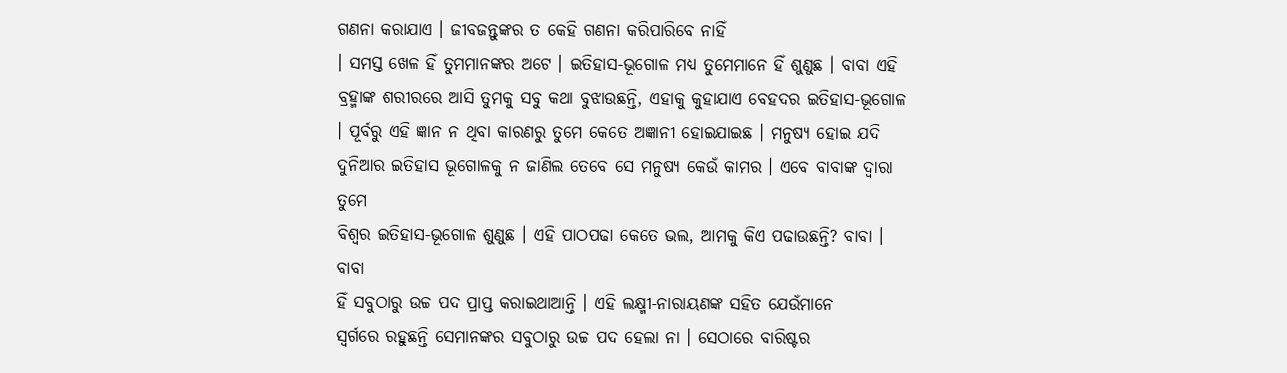ଗଣନା କରାଯାଏ । ଜୀବଜନ୍ତୁଙ୍କର ତ କେହି ଗଣନା କରିପାରିବେ ନାହିଁ
। ସମସ୍ତ ଖେଳ ହିଁ ତୁମମାନଙ୍କର ଅଟେ । ଇତିହାସ-ଭୂଗୋଳ ମଧ୍ୟ ତୁମେମାନେ ହିଁ ଶୁଣୁଛ । ବାବା ଏହି
ବ୍ରହ୍ମାଙ୍କ ଶରୀରରେ ଆସି ତୁମକୁ ସବୁ କଥା ବୁଝାଉଛନ୍ତି, ଏହାକୁ କୁହାଯାଏ ବେହଦର ଇତିହାସ-ଭୂଗୋଳ
। ପୂର୍ବରୁ ଏହି ଜ୍ଞାନ ନ ଥିବା କାରଣରୁ ତୁମେ କେତେ ଅଜ୍ଞାନୀ ହୋଇଯାଇଛ । ମନୁଷ୍ୟ ହୋଇ ଯଦି
ଦୁନିଆର ଇତିହାସ ଭୂଗୋଳକୁ ନ ଜାଣିଲ ତେବେ ସେ ମନୁଷ୍ୟ କେଉଁ କାମର । ଏବେ ବାବାଙ୍କ ଦ୍ୱାରା ତୁମେ
ବିଶ୍ୱର ଇତିହାସ-ଭୂଗୋଳ ଶୁଣୁଛ । ଏହି ପାଠପଢା କେତେ ଭଲ, ଆମକୁ କିଏ ପଢାଉଛନ୍ତି? ବାବା । ବାବା
ହିଁ ସବୁଠାରୁ ଉଚ୍ଚ ପଦ ପ୍ରାପ୍ତ କରାଇଥାଆନ୍ତି । ଏହି ଲକ୍ଷ୍ମୀ-ନାରାୟଣଙ୍କ ସହିତ ଯେଉଁମାନେ
ସ୍ୱର୍ଗରେ ରହୁଛନ୍ତି ସେମାନଙ୍କର ସବୁଠାରୁ ଉଚ୍ଚ ପଦ ହେଲା ନା । ସେଠାରେ ବାରିଷ୍ଟର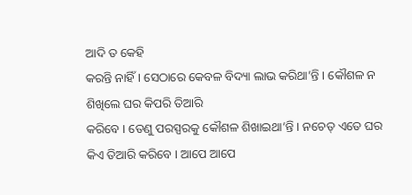ଆଦି ତ କେହି
କରନ୍ତି ନାହିଁ । ସେଠାରେ କେବଳ ବିଦ୍ୟା ଲାଭ କରିଥା’ନ୍ତି । କୌଶଳ ନ ଶିଖିଲେ ଘର କିପରି ତିଆରି
କରିବେ । ତେଣୁ ପରସ୍ପରକୁ କୌଶଳ ଶିଖାଇଥା’ନ୍ତି । ନଚେତ୍ ଏତେ ଘର କିଏ ତିଆରି କରିବେ । ଆପେ ଆପେ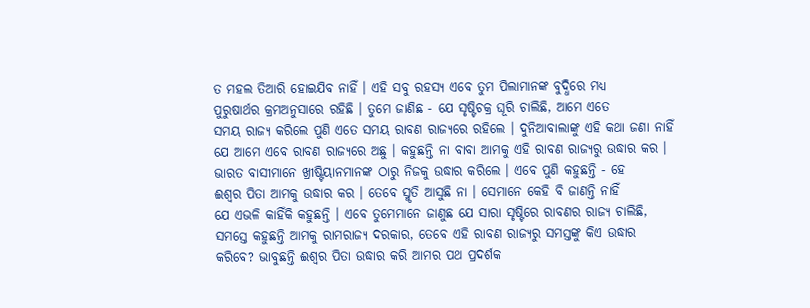ତ ମହଲ ତିଆରି ହୋଇଯିବ ନାହିଁ । ଏହି ସବୁ ରହସ୍ୟ ଏବେ ତୁମ ପିଲାମାନଙ୍କ ବୁଦ୍ଧିରେ ମଧ୍ୟ
ପୁରୁଷାର୍ଥର କ୍ରମଅନୁସାରେ ରହିଛି । ତୁମେ ଜାଣିଛ - ଯେ ସୃଷ୍ଟିଚକ୍ର ଘୂରି ଚାଲିଛି, ଆମେ ଏତେ
ସମୟ ରାଜ୍ୟ କରିଲେ ପୁଣି ଏତେ ସମୟ ରାବଣ ରାଜ୍ୟରେ ରହିଲେ । ଦୁନିଆବାଲାଙ୍କୁ ଏହି କଥା ଜଣା ନାହିଁ
ଯେ ଆମେ ଏବେ ରାବଣ ରାଜ୍ୟରେ ଅଛୁ । କହୁଛନ୍ତି ନା ବାବା ଆମକୁ ଏହି ରାବଣ ରାଜ୍ୟରୁ ଉଦ୍ଧାର କର ।
ଭାରତ ବାସୀମାନେ ଖ୍ରୀଷ୍ଟିୟାନମାନଙ୍କ ଠାରୁ ନିଜକୁ ଉଦ୍ଧାର କରିଲେ । ଏବେ ପୁଣି କହୁଛନ୍ତି - ହେ
ଈଶ୍ୱର ପିତା ଆମକୁ ଉଦ୍ଧାର କର । ତେବେ ସ୍ମୃତି ଆସୁଛି ନା । ସେମାନେ କେହି ବି ଜାଣନ୍ତି ନାହିଁ
ଯେ ଏଭଳି କାହିଁକି କହୁଛନ୍ତି । ଏବେ ତୁମେମାନେ ଜାଣୁଛ ଯେ ସାରା ସୃଷ୍ଟିରେ ରାବଣର ରାଜ୍ୟ ଚାଲିଛି,
ସମସ୍ତେ କହୁଛନ୍ତି ଆମକୁ ରାମରାଜ୍ୟ ଦରକାର, ତେବେ ଏହି ରାବଣ ରାଜ୍ୟରୁ ସମସ୍ତଙ୍କୁ କିଏ ଉଦ୍ଧାର
କରିବେ? ଭାବୁଛନ୍ତି ଈଶ୍ୱର ପିତା ଉଦ୍ଧାର କରି ଆମର ପଥ ପ୍ରଦର୍ଶକ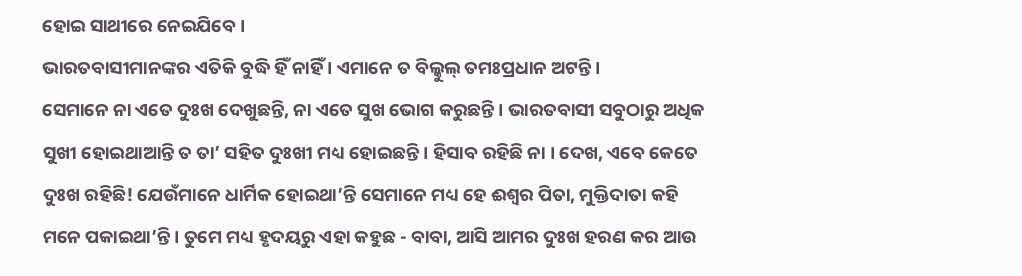ହୋଇ ସାଥୀରେ ନେଇଯିବେ ।
ଭାରତବାସୀମାନଙ୍କର ଏତିକି ବୁଦ୍ଧି ହିଁ ନାହିଁ । ଏମାନେ ତ ବିଲ୍କୁଲ୍ ତମଃପ୍ରଧାନ ଅଟନ୍ତି ।
ସେମାନେ ନା ଏତେ ଦୁଃଖ ଦେଖୁଛନ୍ତି, ନା ଏତେ ସୁଖ ଭୋଗ କରୁଛନ୍ତି । ଭାରତବାସୀ ସବୁଠାରୁ ଅଧିକ
ସୁଖୀ ହୋଇଥାଆନ୍ତି ତ ତା’ ସହିତ ଦୁଃଖୀ ମଧ୍ୟ ହୋଇଛନ୍ତି । ହିସାବ ରହିଛି ନା । ଦେଖ, ଏବେ କେତେ
ଦୁଃଖ ରହିଛି! ଯେଉଁମାନେ ଧାର୍ମିକ ହୋଇଥା’ନ୍ତି ସେମାନେ ମଧ୍ୟ ହେ ଈଶ୍ୱର ପିତା, ମୁକ୍ତିଦାତା କହି
ମନେ ପକାଇଥା’ନ୍ତି । ତୁମେ ମଧ୍ୟ ହୃଦୟରୁ ଏହା କହୁଛ - ବାବା, ଆସି ଆମର ଦୁଃଖ ହରଣ କର ଆଉ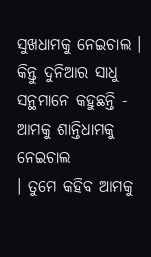ସୁଖଧାମକୁ ନେଇଚାଲ । କିନ୍ତୁ ଦୁନିଆର ସାଧୁ ସନ୍ଥମାନେ କହୁଛନ୍ତି - ଆମକୁ ଶାନ୍ତିଧାମକୁ ନେଇଚାଲ
। ତୁମେ କହିବ ଆମକୁ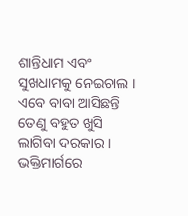ଶାନ୍ତିଧାମ ଏବଂ ସୁଖଧାମକୁ ନେଇଚାଲ । ଏବେ ବାବା ଆସିଛନ୍ତି ତେଣୁ ବହୁତ ଖୁସି
ଲାଗିବା ଦରକାର । ଭକ୍ତିମାର୍ଗରେ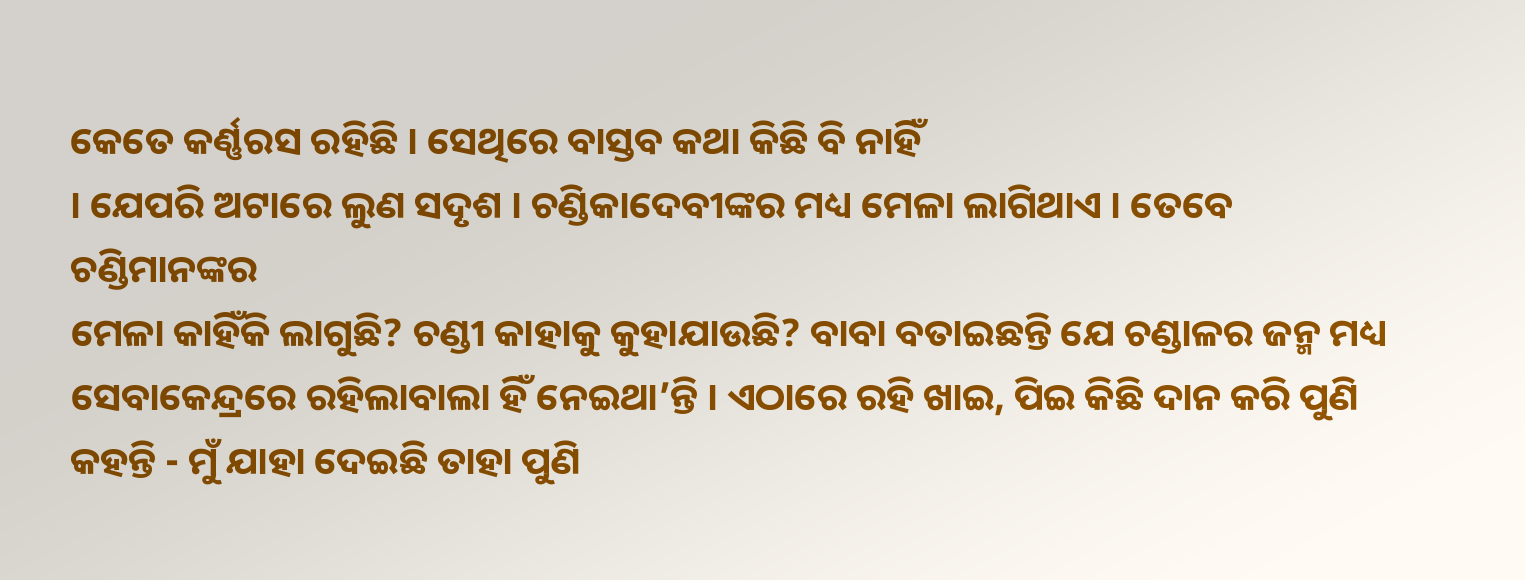କେତେ କର୍ଣ୍ଣରସ ରହିଛି । ସେଥିରେ ବାସ୍ତବ କଥା କିଛି ବି ନାହିଁ
। ଯେପରି ଅଟାରେ ଲୁଣ ସଦୃଶ । ଚଣ୍ଡିକାଦେବୀଙ୍କର ମଧ୍ୟ ମେଳା ଲାଗିଥାଏ । ତେବେ ଚଣ୍ଡିମାନଙ୍କର
ମେଳା କାହିଁକି ଲାଗୁଛି? ଚଣ୍ଡୀ କାହାକୁ କୁହାଯାଉଛି? ବାବା ବତାଇଛନ୍ତି ଯେ ଚଣ୍ଡାଳର ଜନ୍ମ ମଧ୍ୟ
ସେବାକେନ୍ଦ୍ରରେ ରହିଲାବାଲା ହିଁ ନେଇଥା’ନ୍ତି । ଏଠାରେ ରହି ଖାଇ, ପିଇ କିଛି ଦାନ କରି ପୁଣି
କହନ୍ତି - ମୁଁ ଯାହା ଦେଇଛି ତାହା ପୁଣି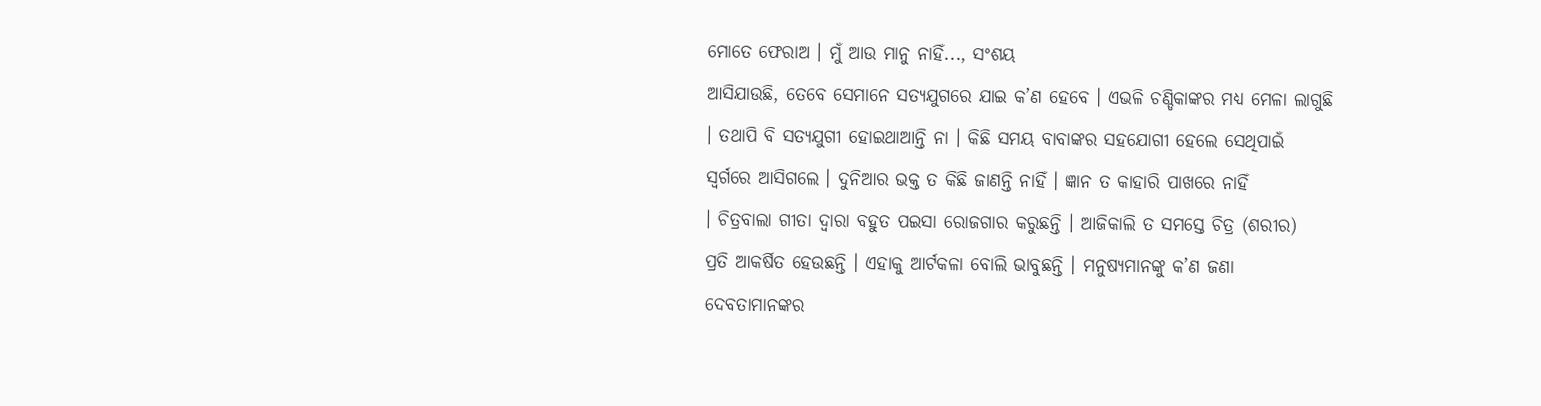ମୋତେ ଫେରାଅ । ମୁଁ ଆଉ ମାନୁ ନାହିଁ..., ସଂଶୟ
ଆସିଯାଉଛି, ତେବେ ସେମାନେ ସତ୍ୟଯୁଗରେ ଯାଇ କ’ଣ ହେବେ । ଏଭଳି ଚଣ୍ଡିକାଙ୍କର ମଧ୍ୟ ମେଳା ଲାଗୁଛି
। ତଥାପି ବି ସତ୍ୟଯୁଗୀ ହୋଇଥାଆନ୍ତି ନା । କିଛି ସମୟ ବାବାଙ୍କର ସହଯୋଗୀ ହେଲେ ସେଥିପାଇଁ
ସ୍ୱର୍ଗରେ ଆସିଗଲେ । ଦୁନିଆର ଭକ୍ତ ତ କିଛି ଜାଣନ୍ତି ନାହିଁ । ଜ୍ଞାନ ତ କାହାରି ପାଖରେ ନାହିଁ
। ଚିତ୍ରବାଲା ଗୀତା ଦ୍ୱାରା ବହୁତ ପଇସା ରୋଜଗାର କରୁଛନ୍ତି । ଆଜିକାଲି ତ ସମସ୍ତେ ଚିତ୍ର (ଶରୀର)
ପ୍ରତି ଆକର୍ଷିତ ହେଉଛନ୍ତି । ଏହାକୁ ଆର୍ଟକଳା ବୋଲି ଭାବୁଛନ୍ତି । ମନୁଷ୍ୟମାନଙ୍କୁ କ’ଣ ଜଣା
ଦେବତାମାନଙ୍କର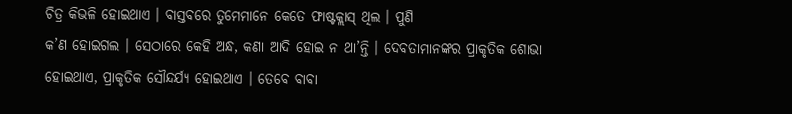ଚିତ୍ର କିଭଳି ହୋଇଥାଏ । ବାସ୍ତବରେ ତୁମେମାନେ କେତେ ଫାଷ୍ଟକ୍ଲାସ୍ ଥିଲ । ପୁଣି
କ’ଣ ହୋଇଗଲ । ସେଠାରେ କେହି ଅନ୍ଧ, କଣା ଆଦି ହୋଇ ନ ଥା’ନ୍ତି । ଦେବତାମାନଙ୍କର ପ୍ରାକୃତିକ ଶୋଭା
ହୋଇଥାଏ, ପ୍ରାକୃତିକ ସୌନ୍ଦର୍ଯ୍ୟ ହୋଇଥାଏ । ତେବେ ବାବା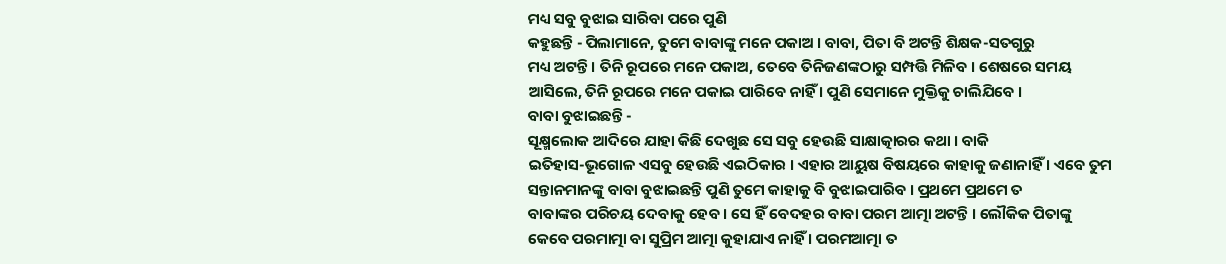ମଧ୍ୟ ସବୁ ବୁଝାଇ ସାରିବା ପରେ ପୁଣି
କହୁଛନ୍ତି - ପିଲାମାନେ, ତୁମେ ବାବାଙ୍କୁ ମନେ ପକାଅ । ବାବା, ପିତା ବି ଅଟନ୍ତି ଶିକ୍ଷକ-ସତଗୁରୁ
ମଧ୍ୟ ଅଟନ୍ତି । ତିନି ରୂପରେ ମନେ ପକାଅ, ତେବେ ତିନିଜଣଙ୍କଠାରୁ ସମ୍ପତ୍ତି ମିଳିବ । ଶେଷରେ ସମୟ
ଆସିଲେ, ତିନି ରୂପରେ ମନେ ପକାଇ ପାରିବେ ନାହିଁ । ପୁଣି ସେମାନେ ମୁକ୍ତିକୁ ଚାଲିଯିବେ ।
ବାବା ବୁଝାଇଛନ୍ତି -
ସୂକ୍ଷ୍ମଲୋକ ଆଦିରେ ଯାହା କିଛି ଦେଖୁଛ ସେ ସବୁ ହେଉଛି ସାକ୍ଷାତ୍କାରର କଥା । ବାକି
ଇତିହାସ-ଭୂଗୋଳ ଏସବୁ ହେଉଛି ଏଇଠିକାର । ଏହାର ଆୟୁଷ ବିଷୟରେ କାହାକୁ ଜଣାନାହିଁ । ଏବେ ତୁମ
ସନ୍ତାନମାନଙ୍କୁ ବାବା ବୁଝାଇଛନ୍ତି ପୁଣି ତୁମେ କାହାକୁ ବି ବୁଝାଇପାରିବ । ପ୍ରଥମେ ପ୍ରଥମେ ତ
ବାବାଙ୍କର ପରିଚୟ ଦେବାକୁ ହେବ । ସେ ହିଁ ବେଦହର ବାବା ପରମ ଆତ୍ମା ଅଟନ୍ତି । ଲୌକିକ ପିତାଙ୍କୁ
କେବେ ପରମାତ୍ମା ବା ସୁପ୍ରିମ ଆତ୍ମା କୁହାଯାଏ ନାହିଁ । ପରମଆତ୍ମା ତ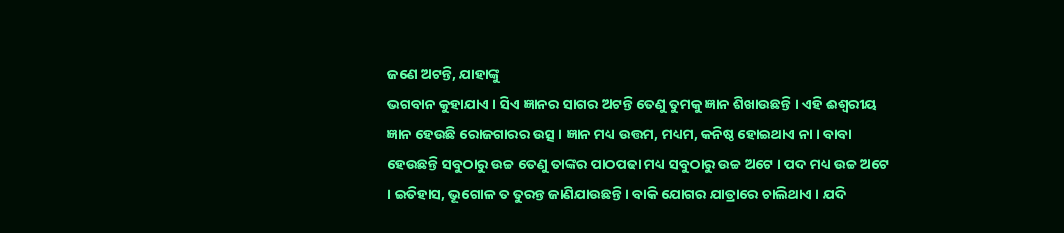ଜଣେ ଅଟନ୍ତି, ଯାହାଙ୍କୁ
ଭଗବାନ କୁହାଯାଏ । ସିଏ ଜ୍ଞାନର ସାଗର ଅଟନ୍ତି ତେଣୁ ତୁମକୁ ଜ୍ଞାନ ଶିଖାଉଛନ୍ତି । ଏହି ଈଶ୍ୱରୀୟ
ଜ୍ଞାନ ହେଉଛି ରୋଜଗାରର ଉତ୍ସ । ଜ୍ଞାନ ମଧ୍ୟ ଉତ୍ତମ, ମଧ୍ୟମ, କନିଷ୍ଠ ହୋଇଥାଏ ନା । ବାବା
ହେଉଛନ୍ତି ସବୁଠାରୁ ଉଚ୍ଚ ତେଣୁ ତାଙ୍କର ପାଠପଢା ମଧ୍ୟ ସବୁଠାରୁ ଉଚ୍ଚ ଅଟେ । ପଦ ମଧ୍ୟ ଉଚ୍ଚ ଅଟେ
। ଇତିହାସ, ଭୂଗୋଳ ତ ତୁରନ୍ତ ଜାଣିଯାଉଛନ୍ତି । ବାକି ଯୋଗର ଯାତ୍ରାରେ ଚାଲିଥାଏ । ଯଦି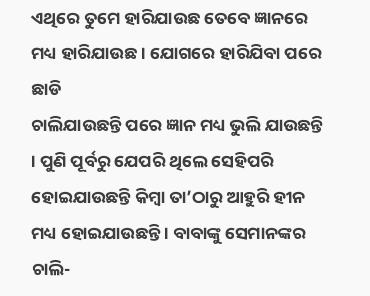ଏଥିରେ ତୁମେ ହାରିଯାଉଛ ତେବେ ଜ୍ଞାନରେ ମଧ୍ୟ ହାରିଯାଉଛ । ଯୋଗରେ ହାରିଯିବା ପରେ ଛାଡି
ଚାଲିଯାଉଛନ୍ତି ପରେ ଜ୍ଞାନ ମଧ୍ୟ ଭୁଲି ଯାଉଛନ୍ତି । ପୁଣି ପୂର୍ବରୁ ଯେପରି ଥିଲେ ସେହିପରି
ହୋଇଯାଉଛନ୍ତି କିମ୍ବା ତା’ଠାରୁ ଆହୁରି ହୀନ ମଧ୍ୟ ହୋଇଯାଉଛନ୍ତି । ବାବାଙ୍କୁ ସେମାନଙ୍କର
ଚାଲି-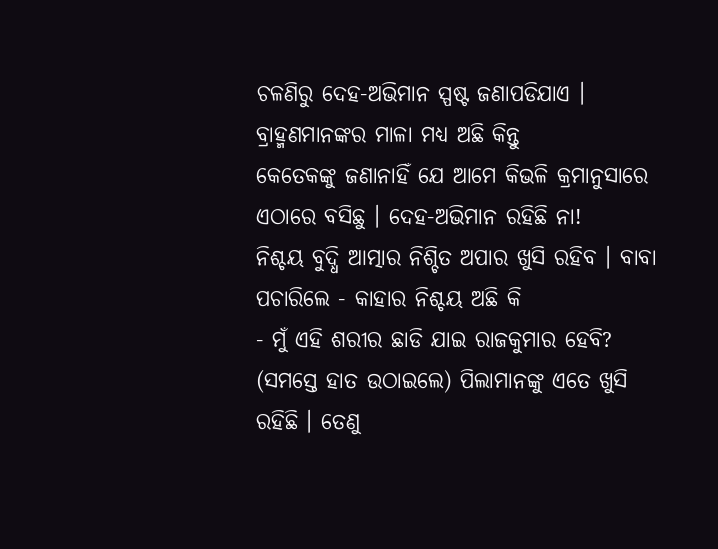ଚଳଣିରୁ ଦେହ-ଅଭିମାନ ସ୍ପଷ୍ଟ ଜଣାପଡିଯାଏ । ବ୍ରାହ୍ମଣମାନଙ୍କର ମାଳା ମଧ୍ୟ ଅଛି କିନ୍ତୁ
କେତେକଙ୍କୁ ଜଣାନାହିଁ ଯେ ଆମେ କିଭଳି କ୍ରମାନୁସାରେ ଏଠାରେ ବସିଛୁ । ଦେହ-ଅଭିମାନ ରହିଛି ନା!
ନିଶ୍ଚୟ ବୁଦ୍ଧି ଆତ୍ମାର ନିଶ୍ଚିତ ଅପାର ଖୁସି ରହିବ । ବାବା ପଚାରିଲେ - କାହାର ନିଶ୍ଚୟ ଅଛି କି
- ମୁଁ ଏହି ଶରୀର ଛାଡି ଯାଇ ରାଜକୁମାର ହେବି? (ସମସ୍ତେ ହାତ ଉଠାଇଲେ) ପିଲାମାନଙ୍କୁ ଏତେ ଖୁସି
ରହିଛି । ତେଣୁ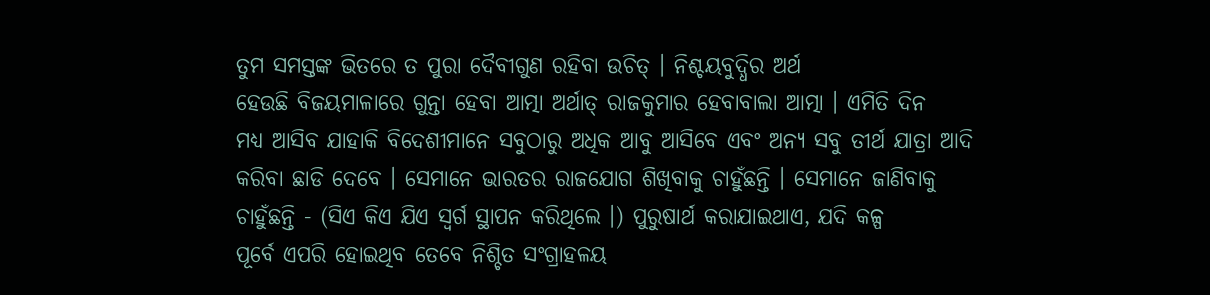ତୁମ ସମସ୍ତଙ୍କ ଭିତରେ ତ ପୁରା ଦୈବୀଗୁଣ ରହିବା ଉଚିତ୍ । ନିଶ୍ଚୟବୁଦ୍ଧିର ଅର୍ଥ
ହେଉଛି ବିଜୟମାଳାରେ ଗୁନ୍ତା ହେବା ଆତ୍ମା ଅର୍ଥାତ୍ ରାଜକୁମାର ହେବାବାଲା ଆତ୍ମା । ଏମିତି ଦିନ
ମଧ୍ୟ ଆସିବ ଯାହାକି ବିଦେଶୀମାନେ ସବୁଠାରୁ ଅଧିକ ଆବୁ ଆସିବେ ଏବଂ ଅନ୍ୟ ସବୁ ତୀର୍ଥ ଯାତ୍ରା ଆଦି
କରିବା ଛାଡି ଦେବେ । ସେମାନେ ଭାରତର ରାଜଯୋଗ ଶିଖିବାକୁ ଚାହୁଁଛନ୍ତି । ସେମାନେ ଜାଣିବାକୁ
ଚାହୁଁଛନ୍ତି - (ସିଏ କିଏ ଯିଏ ସ୍ୱର୍ଗ ସ୍ଥାପନ କରିଥିଲେ ।) ପୁରୁଷାର୍ଥ କରାଯାଇଥାଏ, ଯଦି କଳ୍ପ
ପୂର୍ବେ ଏପରି ହୋଇଥିବ ତେବେ ନିଶ୍ଚିତ ସଂଗ୍ରାହଳୟ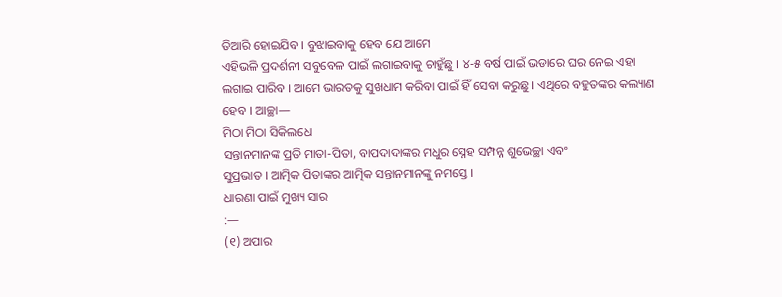ତିଆରି ହୋଇଯିବ । ବୁଝାଇବାକୁ ହେବ ଯେ ଆମେ
ଏହିଭଳି ପ୍ରଦର୍ଶନୀ ସବୁବେଳ ପାଇଁ ଲଗାଇବାକୁ ଚାହୁଁଛୁ । ୪-୫ ବର୍ଷ ପାଇଁ ଭଡାରେ ଘର ନେଇ ଏହା
ଲଗାଇ ପାରିବ । ଆମେ ଭାରତକୁ ସୁଖଧାମ କରିବା ପାଇଁ ହିଁ ସେବା କରୁଛୁ । ଏଥିରେ ବହୁତଙ୍କର କଲ୍ୟାଣ
ହେବ । ଆଚ୍ଛା—
ମିଠା ମିଠା ସିକିଲଧେ
ସନ୍ତାନମାନଙ୍କ ପ୍ରତି ମାତା-ପିତା, ବାପଦାଦାଙ୍କର ମଧୁର ସ୍ନେହ ସମ୍ପନ୍ନ ଶୁଭେଚ୍ଛା ଏବଂ
ସୁପ୍ରଭାତ । ଆତ୍ମିକ ପିତାଙ୍କର ଆତ୍ମିକ ସନ୍ତାନମାନଙ୍କୁ ନମସ୍ତେ ।
ଧାରଣା ପାଇଁ ମୁଖ୍ୟ ସାର
:—
(୧) ଅପାର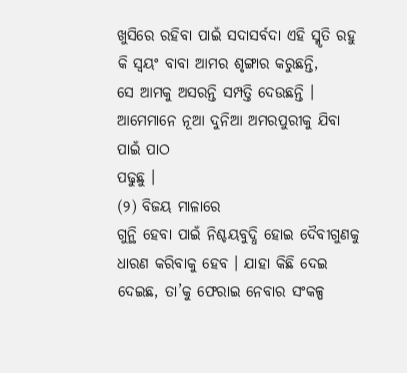ଖୁସିରେ ରହିବା ପାଇଁ ସଦାସର୍ବଦା ଏହି ସ୍ମୃତି ରହୁ କି ସ୍ୱୟଂ ବାବା ଆମର ଶୃଙ୍ଗାର କରୁଛନ୍ତି,
ସେ ଆମକୁ ଅସରନ୍ତି ସମ୍ପତ୍ତି ଦେଉଛନ୍ତି । ଆମେମାନେ ନୂଆ ଦୁନିଆ ଅମରପୁରୀକୁ ଯିବା ପାଇଁ ପାଠ
ପଢୁଛୁ ।
(୨) ବିଜୟ ମାଳାରେ
ଗୁନ୍ଥି ହେବା ପାଇଁ ନିଶ୍ଚୟବୁଦ୍ଧି ହୋଇ ଦୈବୀଗୁଣକୁ ଧାରଣ କରିବାକୁ ହେବ । ଯାହା କିଛି ଦେଇ
ଦେଇଛ, ତା’କୁ ଫେରାଇ ନେବାର ସଂକଳ୍ପ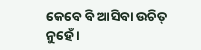କେବେ ବି ଆସିବା ଉଚିତ୍ ନୁହେଁ ।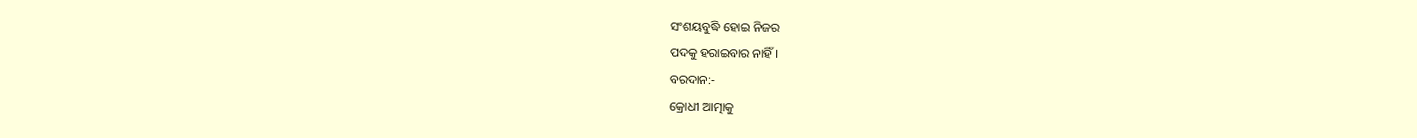ସଂଶୟବୁଦ୍ଧି ହୋଇ ନିଜର
ପଦକୁ ହରାଇବାର ନାହିଁ ।
ବରଦାନ:-
କ୍ରୋଧୀ ଆତ୍ମାକୁ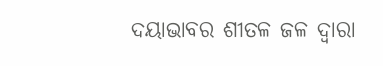ଦୟାଭାବର ଶୀତଳ ଜଳ ଦ୍ୱାରା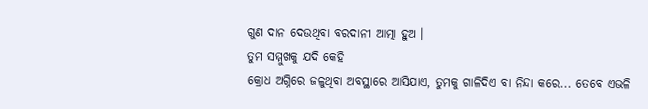ଗୁଣ ଦାନ ଦେଉଥିବା ବରଦାନୀ ଆତ୍ମା ହୁଅ ।
ତୁମ ସମ୍ମୁଖକୁ ଯଦି କେହି
କ୍ରୋଧ ଅଗ୍ନିରେ ଜଳୁଥିବା ଅବସ୍ଥାରେ ଆସିଯାଏ, ତୁମକୁ ଗାଳିଦିଏ ବା ନିନ୍ଦା କରେ... ତେବେ ଏଭଳି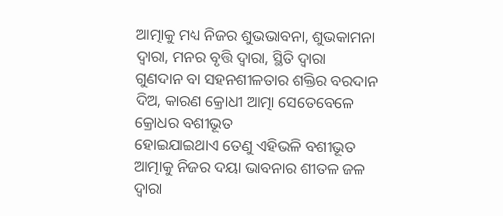ଆତ୍ମାକୁ ମଧ୍ୟ ନିଜର ଶୁଭଭାବନା, ଶୁଭକାମନା ଦ୍ୱାରା, ମନର ବୃତ୍ତି ଦ୍ୱାରା, ସ୍ଥିତି ଦ୍ୱାରା
ଗୁଣଦାନ ବା ସହନଶୀଳତାର ଶକ୍ତିର ବରଦାନ ଦିଅ, କାରଣ କ୍ରୋଧୀ ଆତ୍ମା ସେତେବେଳେ କ୍ରୋଧର ବଶୀଭୂତ
ହୋଇଯାଇଥାଏ ତେଣୁ ଏହିଭଳି ବଶୀଭୂତ ଆତ୍ମାକୁ ନିଜର ଦୟା ଭାବନାର ଶୀତଳ ଜଳ ଦ୍ୱାରା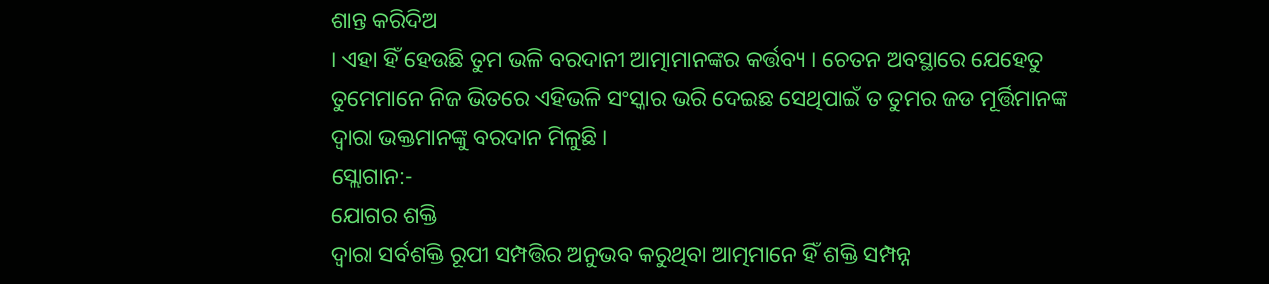ଶାନ୍ତ କରିଦିଅ
। ଏହା ହିଁ ହେଉଛି ତୁମ ଭଳି ବରଦାନୀ ଆତ୍ମାମାନଙ୍କର କର୍ତ୍ତବ୍ୟ । ଚେତନ ଅବସ୍ଥାରେ ଯେହେତୁ
ତୁମେମାନେ ନିଜ ଭିତରେ ଏହିଭଳି ସଂସ୍କାର ଭରି ଦେଇଛ ସେଥିପାଇଁ ତ ତୁମର ଜଡ ମୂର୍ତ୍ତିମାନଙ୍କ
ଦ୍ୱାରା ଭକ୍ତମାନଙ୍କୁ ବରଦାନ ମିଳୁଛି ।
ସ୍ଲୋଗାନ:-
ଯୋଗର ଶକ୍ତି
ଦ୍ୱାରା ସର୍ବଶକ୍ତି ରୂପୀ ସମ୍ପତ୍ତିର ଅନୁଭବ କରୁଥିବା ଆତ୍ମମାନେ ହିଁ ଶକ୍ତି ସମ୍ପନ୍ନ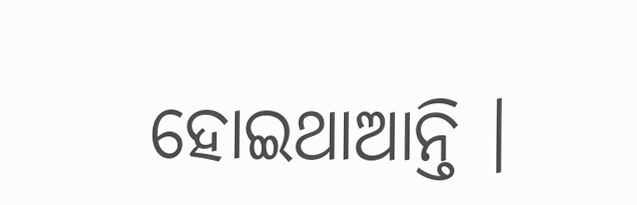ହୋଇଥାଆନ୍ତି ।